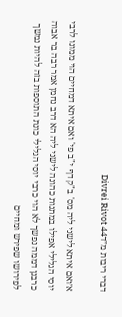דברי ריבות מ״דDivrei Rivot 44

א׳ואם איתא לישני ליה מס' ב"ק דף י"ב פי' ואם איתא דמחיים הוי ממונו לרבי יוסי הגלילי אפילו במתנות כהונה לישני ליה הא דרב נחמן אמר רבה בר אבוה כרבנן דממה נפשך לא הוי כרבי יוסי הגלילי כונת התוספות בזה להיות נמשך לפירושו שפירש ומחיים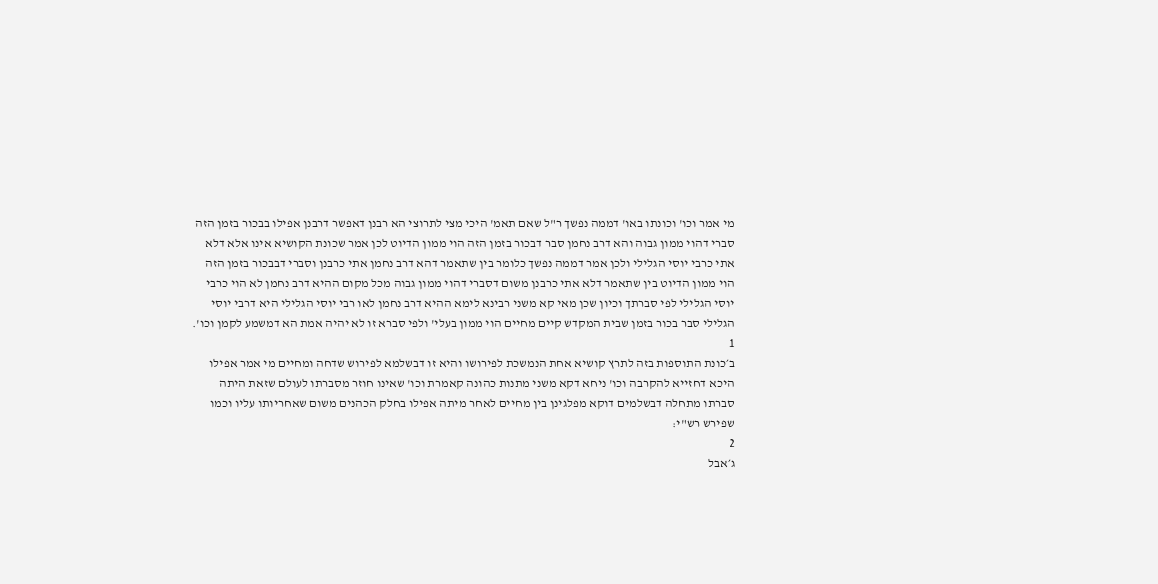מי אמר וכו' וכונתו באו' דממה נפשך ר"ל שאם תאמ' היכי מצי לתרוצי הא רבנן דאפשר דרבנן אפילו בבכור בזמן הזה סברי דהוי ממון גבוה והא דרב נחמן סבר דבכור בזמן הזה הוי ממון הדיוט לכן אמר שכונת הקושיא אינו אלא דלא אתי כרבי יוסי הגלילי ולכן אמר דממה נפשך כלומר בין שתאמר דהא דרב נחמן אתי כרבנן וסברי דבבכור בזמן הזה הוי ממון הדיוט בין שתאמר דלא אתי כרבנן משום דסברי דהוי ממון גבוה מכל מקום ההיא דרב נחמן לא הוי כרבי יוסי הגלילי לפי סברתך וכיון שכן מאי קא משני רבינא לימא ההיא דרב נחמן לאו רבי יוסי הגלילי היא דרבי יוסי הגלילי סבר בכור בזמן שבית המקדש קיים מחיים הוי ממון בעלי' ולפי סברא זו לא יהיה אמת הא דמשמע לקמן וכו'.
1
ב׳כונת התוספות בזה לתרץ קושיא אחת הנמשכת לפירושו והיא זו דבשלמא לפירוש שדחה ומחיים מי אמר אפילו היכא דחזייא להקרבה וכו' ניחא דקא משני מתנות כהונה קאמרת וכו' שאינו חוזר מסברתו לעולם שזאת היתה סברתו מתחלה דבשלמים דוקא מפלגינן בין מחיים לאחר מיתה אפילו בחלק הכהנים משום שאחריותו עליו וכמו שפירש רש"י:
2
ג׳אבל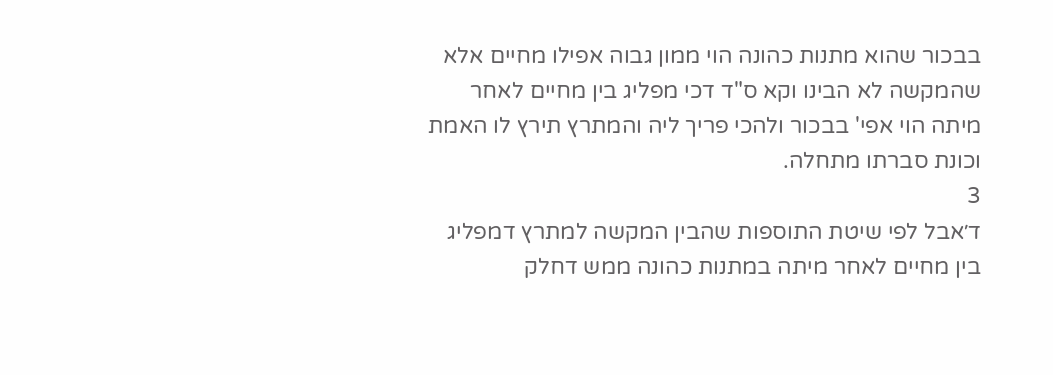בבכור שהוא מתנות כהונה הוי ממון גבוה אפילו מחיים אלא שהמקשה לא הבינו וקא ס"ד דכי מפליג בין מחיים לאחר מיתה הוי אפי' בבכור ולהכי פריך ליה והמתרץ תירץ לו האמת וכונת סברתו מתחלה.
3
ד׳אבל לפי שיטת התוספות שהבין המקשה למתרץ דמפליג בין מחיים לאחר מיתה במתנות כהונה ממש דחלק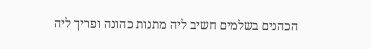הכהנים בשלמים חשיב ליה מתנות כהונה ופריך ליה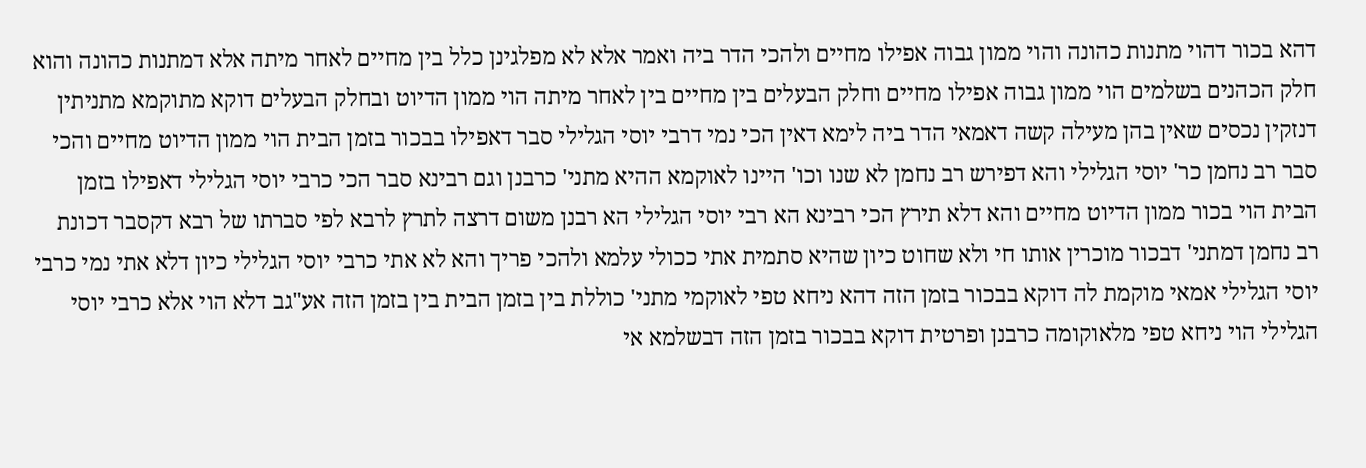דהא בכור דהוי מתנות כהונה והוי ממון גבוה אפילו מחיים ולהכי הדר ביה ואמר אלא לא מפלגינן כלל בין מחיים לאחר מיתה אלא דמתנות כהונה והוא חלק הכהנים בשלמים הוי ממון גבוה אפילו מחיים וחלק הבעלים בין מחיים בין לאחר מיתה הוי ממון הדיוט ובחלק הבעלים דוקא מתוקמא מתניתין דנזקין נכסים שאין בהן מעילה קשה דאמאי הדר ביה לימא דאין הכי נמי דרבי יוסי הגלילי סבר דאפילו בבכור בזמן הבית הוי ממון הדיוט מחיים והכי סבר רב נחמן כר' יוסי הגלילי והא דפירש רב נחמן לא שנו וכו' היינו לאוקמא ההיא מתני' כרבנן וגם רבינא סבר הכי כרבי יוסי הגלילי דאפילו בזמן הבית הוי בכור ממון הדיוט מחיים והא דלא תירץ הכי רבינא הא רבי יוסי הגלילי הא רבנן משום דרצה לתרץ לרבא לפי סברתו של רבא דקסבר דכונת רב נחמן דמתני' דבכור מוכרין אותו חי ולא שחוט כיון שהיא סתמית אתי ככולי עלמא ולהכי פריך והא לא אתי כרבי יוסי הגלילי כיון דלא אתי נמי כרבי יוסי הגלילי אמאי מוקמת לה דוקא בבכור בזמן הזה דהא ניחא טפי לאוקמי מתני' כוללת בין בזמן הבית בין בזמן הזה אע"גב דלא הוי אלא כרבי יוסי הגלילי הוי ניחא טפי מלאוקומה כרבנן ופרטית דוקא בבכור בזמן הזה דבשלמא אי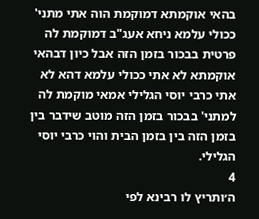בהאי אוקמתא דמוקמת הוה אתי מתני' ככולי עלמא ניחא אעג"ב דמוקמת לה פרטית בבכור בזמן הזה אבל כיון דבהאי אוקמתא לא אתי ככולי עלמא דהא לא אתי כרבי יוסי הגלילי אמאי מוקמת לה למתני' בבכור בזמן הזה מוטב שידבר בין בזמן הזה בין בזמן הבית והוי כרבי יוסי הגלילי.
4
ה׳ותריץ לו רבינא לפי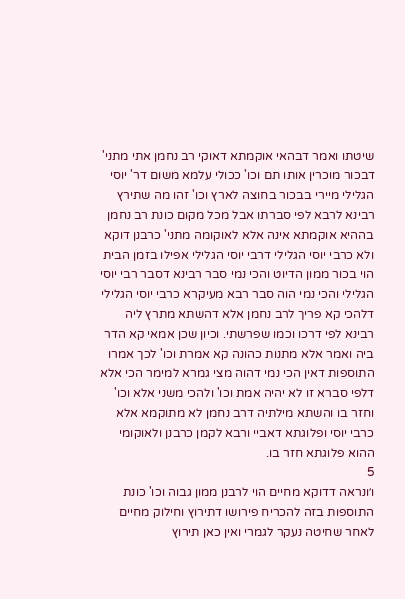שיטתו ואמר דבהאי אוקמתא דאוקי רב נחמן אתי מתני' דבכור מוכרין אותו תם וכו' ככולי עלמא משום דר' יוסי הגלילי מיירי בבכור בחוצה לארץ וכו' זהו מה שתירץ רבינא לרבא לפי סברתו אבל מכל מקום כונת רב נחמן בההיא אוקמתא אינה אלא לאוקומה מתני' כרבנן דוקא ולא כרבי יוסי הגלילי דרבי יוסי הגלילי אפילו בזמן הבית הוי בכור ממון הדיוט והכי נמי סבר רבינא דסבר רבי יוסי הגלילי והכי נמי הוה סבר רבא מעיקרא כרבי יוסי הגלילי דלהכי קא פריך לרב נחמן אלא דהשתא מתרץ ליה רבינא לפי דרכו וכמו שפרשתי. וכיון שכן אמאי קא הדר ביה ואמר אלא מתנות כהונה קא אמרת וכו' לכך אמרו התוספות דאין הכי נמי דהוה מצי גמרא למימר הכי אלא דלפי סברא זו לא יהיה אמת וכו' ולהכי משני אלא וכו' וחזר בו והשתא מילתיה דרב נחמן לא מתוקמא אלא כרבי יוסי ופלוגתא דאביי ורבא לקמן כרבנן ולאוקומי ההוא פלוגתא חזר בו.
5
ו׳ונראה דדוקא מחיים הוי לרבנן ממון גבוה וכו' כונת התוספות בזה להכריח פירושו דתירוץ וחילוק מחיים לאחר שחיטה נעקר לגמרי ואין כאן תירוץ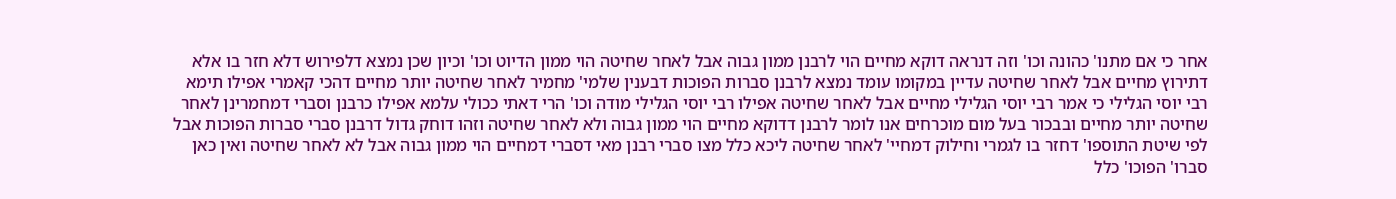אחר כי אם מתנו' כהונה וכו' וזה דנראה דוקא מחיים הוי לרבנן ממון גבוה אבל לאחר שחיטה הוי ממון הדיוט וכו' וכיון שכן נמצא דלפירוש דלא חזר בו אלא דתירוץ מחיים אבל לאחר שחיטה עדיין במקומו עומד נמצא לרבנן סברות הפוכות דבענין שלמי' מחמיר לאחר שחיטה יותר מחיים דהכי קאמרי אפילו תימא רבי יוסי הגלילי כי אמר רבי יוסי הגלילי מחיים אבל לאחר שחיטה אפילו רבי יוסי הגלילי מודה וכו' הרי דאתי ככולי עלמא אפילו כרבנן וסברי דמחמרינן לאחר שחיטה יותר מחיים ובבכור בעל מום מוכרחים אנו לומר לרבנן דדוקא מחיים הוי ממון גבוה ולא לאחר שחיטה וזהו דוחק גדול דרבנן סברי סברות הפוכות אבל לפי שיטת התוספו' דחזר בו לגמרי וחילוק דמחיי' לאחר שחיטה ליכא כלל מצו סברי רבנן מאי דסברי דמחיים הוי ממון גבוה אבל לא לאחר שחיטה ואין כאן סברו' הפוכו' כלל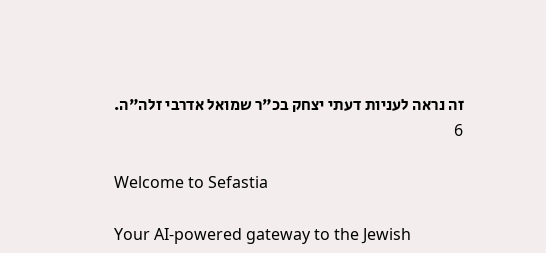זה נראה לעניות דעתי יצחק בכ"ר שמואל אדרבי זלה"ה.
6

Welcome to Sefastia

Your AI-powered gateway to the Jewish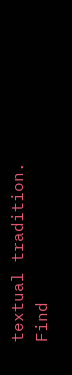textual tradition. Find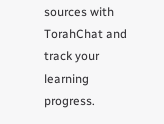sources with TorahChat and track your learning progress.